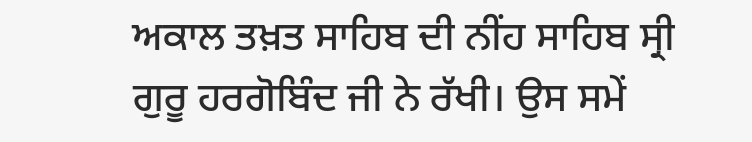ਅਕਾਲ ਤਖ਼ਤ ਸਾਹਿਬ ਦੀ ਨੀਂਹ ਸਾਹਿਬ ਸ੍ਰੀ ਗੁਰੂ ਹਰਗੋਬਿੰਦ ਜੀ ਨੇ ਰੱਖੀ। ਉਸ ਸਮੇਂ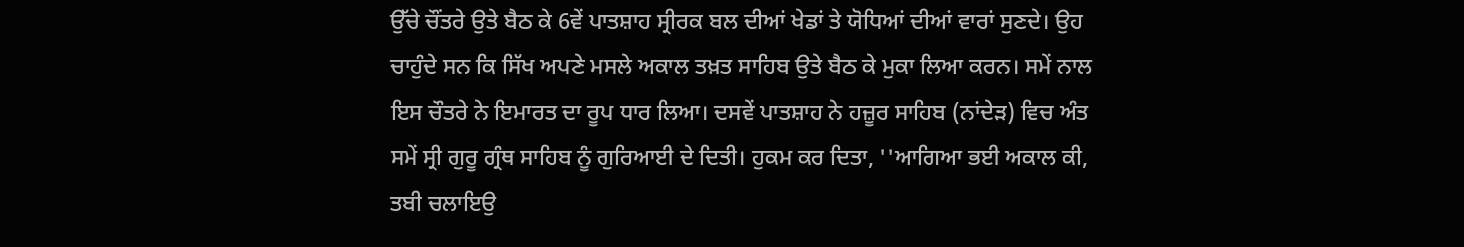ਉੱਚੇ ਚੌਂਤਰੇ ਉਤੇ ਬੈਠ ਕੇ 6ਵੇਂ ਪਾਤਸ਼ਾਹ ਸ੍ਰੀਰਕ ਬਲ ਦੀਆਂ ਖੇਡਾਂ ਤੇ ਯੋਧਿਆਂ ਦੀਆਂ ਵਾਰਾਂ ਸੁਣਦੇ। ਉਹ ਚਾਹੁੰਦੇ ਸਨ ਕਿ ਸਿੱਖ ਅਪਣੇ ਮਸਲੇ ਅਕਾਲ ਤਖ਼ਤ ਸਾਹਿਬ ਉਤੇ ਬੈਠ ਕੇ ਮੁਕਾ ਲਿਆ ਕਰਨ। ਸਮੇਂ ਨਾਲ ਇਸ ਚੌਤਰੇ ਨੇ ਇਮਾਰਤ ਦਾ ਰੂਪ ਧਾਰ ਲਿਆ। ਦਸਵੇਂ ਪਾਤਸ਼ਾਹ ਨੇ ਹਜ਼ੂਰ ਸਾਹਿਬ (ਨਾਂਦੇੜ) ਵਿਚ ਅੰਤ ਸਮੇਂ ਸ੍ਰੀ ਗੁਰੂ ਗ੍ਰੰਥ ਸਾਹਿਬ ਨੂੰ ਗੁਰਿਆਈ ਦੇ ਦਿਤੀ। ਹੁਕਮ ਕਰ ਦਿਤਾ, ''ਆਗਿਆ ਭਈ ਅਕਾਲ ਕੀ, ਤਬੀ ਚਲਾਇਉ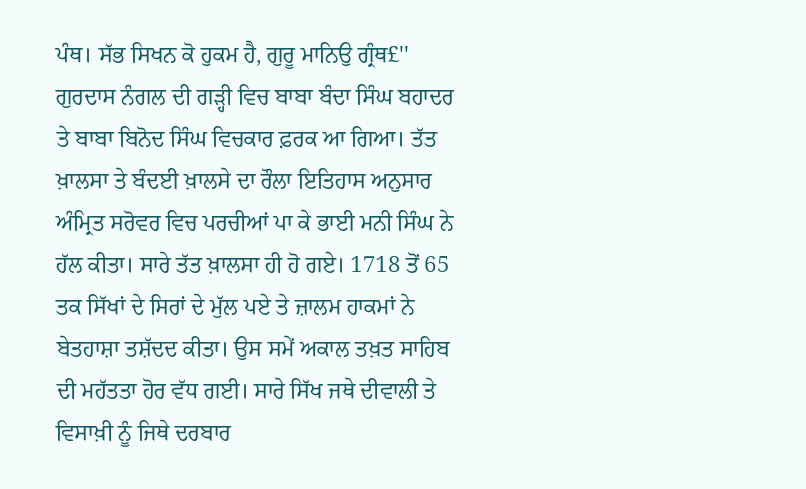ਪੰਥ। ਸੱਭ ਸਿਖਨ ਕੋ ਹੁਕਮ ਹੈ, ਗੁਰੂ ਮਾਨਿਉ ਗ੍ਰੰਥ£'' ਗੁਰਦਾਸ ਨੰਗਲ ਦੀ ਗੜ੍ਹੀ ਵਿਚ ਬਾਬਾ ਬੰਦਾ ਸਿੰਘ ਬਹਾਦਰ ਤੇ ਬਾਬਾ ਬਿਨੋਦ ਸਿੰਘ ਵਿਚਕਾਰ ਫ਼ਰਕ ਆ ਗਿਆ। ਤੱਤ ਖ਼ਾਲਸਾ ਤੇ ਬੰਦਈ ਖ਼ਾਲਸੇ ਦਾ ਰੌਲਾ ਇਤਿਹਾਸ ਅਨੁਸਾਰ ਅੰਮ੍ਰਿਤ ਸਰੋਵਰ ਵਿਚ ਪਰਚੀਆਂ ਪਾ ਕੇ ਭਾਈ ਮਨੀ ਸਿੰਘ ਨੇ ਹੱਲ ਕੀਤਾ। ਸਾਰੇ ਤੱਤ ਖ਼ਾਲਸਾ ਹੀ ਹੋ ਗਏ। 1718 ਤੋਂ 65 ਤਕ ਸਿੱਖਾਂ ਦੇ ਸਿਰਾਂ ਦੇ ਮੁੱਲ ਪਏ ਤੇ ਜ਼ਾਲਮ ਹਾਕਮਾਂ ਨੇ ਬੇਤਹਾਸ਼ਾ ਤਸ਼ੱਦਦ ਕੀਤਾ। ਉਸ ਸਮੇਂ ਅਕਾਲ ਤਖ਼ਤ ਸਾਹਿਬ ਦੀ ਮਹੱਤਤਾ ਹੋਰ ਵੱਧ ਗਈ। ਸਾਰੇ ਸਿੱਖ ਜਥੇ ਦੀਵਾਲੀ ਤੇ ਵਿਸਾਖ਼ੀ ਨੂੰ ਜਿਥੇ ਦਰਬਾਰ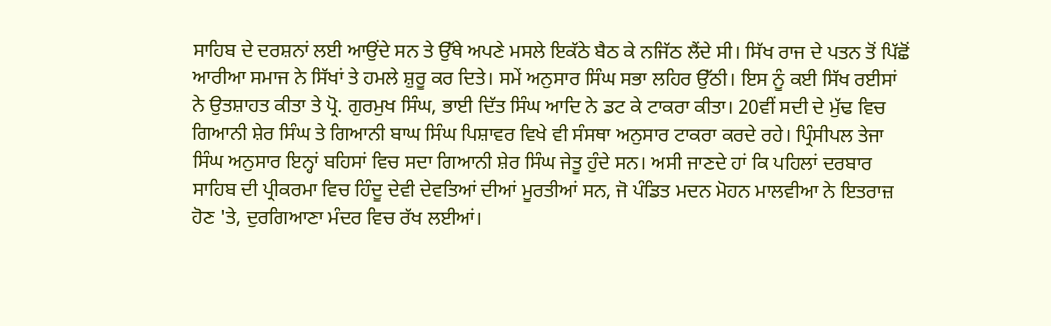ਸਾਹਿਬ ਦੇ ਦਰਸ਼ਨਾਂ ਲਈ ਆਉਂਦੇ ਸਨ ਤੇ ਉੱਥੇ ਅਪਣੇ ਮਸਲੇ ਇਕੱਠੇ ਬੈਠ ਕੇ ਨਜਿੱਠ ਲੈਂਦੇ ਸੀ। ਸਿੱਖ ਰਾਜ ਦੇ ਪਤਨ ਤੋਂ ਪਿੱਛੋਂ ਆਰੀਆ ਸਮਾਜ ਨੇ ਸਿੱਖਾਂ ਤੇ ਹਮਲੇ ਸ਼ੁਰੂ ਕਰ ਦਿਤੇ। ਸਮੇਂ ਅਨੁਸਾਰ ਸਿੰਘ ਸਭਾ ਲਹਿਰ ਉੱਠੀ। ਇਸ ਨੂੰ ਕਈ ਸਿੱਖ ਰਈਸਾਂ ਨੇ ਉਤਸ਼ਾਹਤ ਕੀਤਾ ਤੇ ਪ੍ਰੋ. ਗੁਰਮੁਖ ਸਿੰਘ, ਭਾਈ ਦਿੱਤ ਸਿੰਘ ਆਦਿ ਨੇ ਡਟ ਕੇ ਟਾਕਰਾ ਕੀਤਾ। 20ਵੀਂ ਸਦੀ ਦੇ ਮੁੱਢ ਵਿਚ ਗਿਆਨੀ ਸ਼ੇਰ ਸਿੰਘ ਤੇ ਗਿਆਨੀ ਬਾਘ ਸਿੰਘ ਪਿਸ਼ਾਵਰ ਵਿਖੇ ਵੀ ਸੰਸਥਾ ਅਨੁਸਾਰ ਟਾਕਰਾ ਕਰਦੇ ਰਹੇ। ਪ੍ਰਿੰਸੀਪਲ ਤੇਜਾ ਸਿੰਘ ਅਨੁਸਾਰ ਇਨ੍ਹਾਂ ਬਹਿਸਾਂ ਵਿਚ ਸਦਾ ਗਿਆਨੀ ਸ਼ੇਰ ਸਿੰਘ ਜੇਤੂ ਹੁੰਦੇ ਸਨ। ਅਸੀ ਜਾਣਦੇ ਹਾਂ ਕਿ ਪਹਿਲਾਂ ਦਰਬਾਰ ਸਾਹਿਬ ਦੀ ਪ੍ਰੀਕਰਮਾ ਵਿਚ ਹਿੰਦੂ ਦੇਵੀ ਦੇਵਤਿਆਂ ਦੀਆਂ ਮੂਰਤੀਆਂ ਸਨ, ਜੋ ਪੰਡਿਤ ਮਦਨ ਮੋਹਨ ਮਾਲਵੀਆ ਨੇ ਇਤਰਾਜ਼ ਹੋਣ 'ਤੇ, ਦੁਰਗਿਆਣਾ ਮੰਦਰ ਵਿਚ ਰੱਖ ਲਈਆਂ।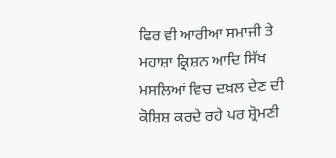ਫਿਰ ਵੀ ਆਰੀਆ ਸਮਾਜੀ ਤੇ ਮਹਾਸ਼ਾ ਕ੍ਰਿਸ਼ਨ ਆਦਿ ਸਿੱਖ ਮਸਲਿਆਂ ਵਿਚ ਦਖ਼ਲ ਦੇਣ ਦੀ ਕੋਸ਼ਿਸ਼ ਕਰਦੇ ਰਹੇ ਪਰ ਸ਼੍ਰੋਮਣੀ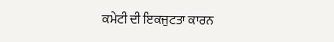ਕਮੇਟੀ ਦੀ ਇਕਜੁਟਤਾ ਕਾਰਨ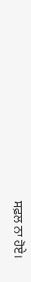ਸਫ਼ਲ ਨਾ ਹੋਏ।